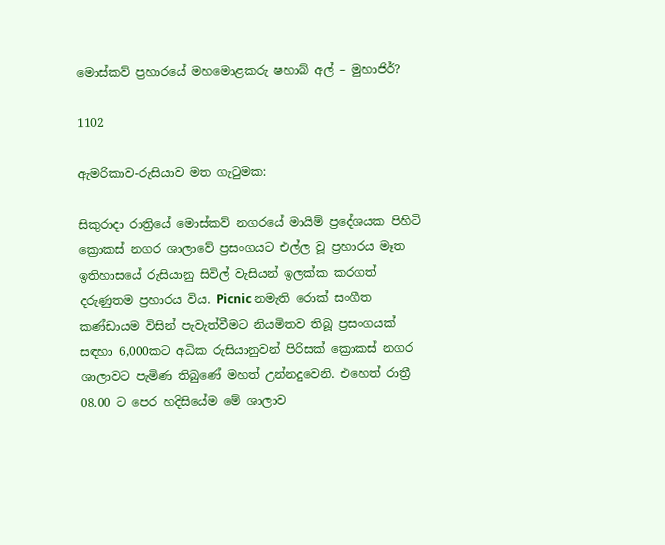මොස්කව් ප්‍රහාරයේ මහමොළකරු ෂහාබ් අල් – මුහාජිර්?

1102

ඇමරිකාව-රුසියාව මත ගැටුමක:

සිකුරාදා රාත්‍රියේ මොස්කව් නගරයේ මායිම් ප්‍රදේශයක පිහිටි ක්‍රොකස් නගර ශාලාවේ ප්‍රසංගයට එල්ල වූ ප්‍රහාරය මෑත ඉතිහාසයේ රුසියානු සිවිල් වැසියන් ඉලක්ක කරගත් දරුණුතම ප්‍රහාරය විය. Picnic නමැති රොක් සංගීත කණ්ඩායම විසින් පැවැත්වීමට නියමිතව තිබූ ප්‍රසංගයක් සඳහා 6,000කට අධික රුසියානුවන් පිරිසක් ක්‍රොකස් නගර ශාලාවට පැමිණ තිබුණේ මහත් උන්නදුවෙනි. එහෙත් රාත්‍රී 08.00 ට පෙර හදිසියේම මේ ශාලාව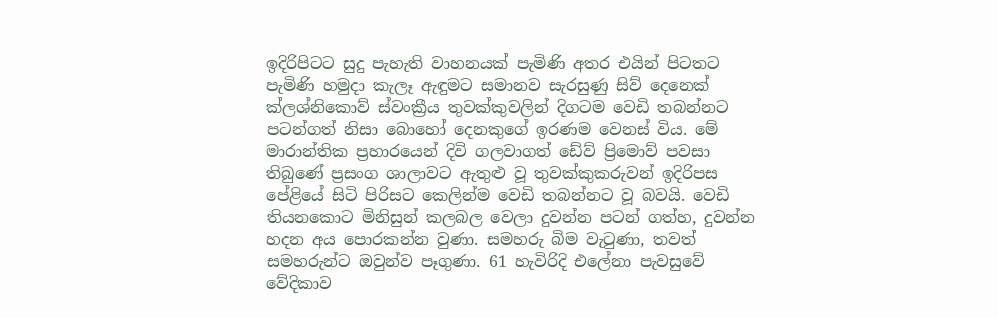ඉදිරිපිටට සුදු පැහැති වාහනයක් පැමිණි අතර එයින් පිටතට පැමිණි හමුදා කැලෑ ඇඳුමට සමානව සැරසුණු සිව් දෙනෙක් ක්ලශ්නිකොව් ස්වංක්‍රීය තුවක්කුවලින් දිගටම වෙඩි තබන්නට පටන්ගත් නිසා බොහෝ දෙනකුගේ ඉරණම වෙනස් විය. මේ මාරාන්තික ප්‍රහාරයෙන් දිවි ගලවාගත් ඩේව් ප්‍රිමොව් පවසා තිබුණේ ප්‍රසංග ශාලාවට ඇතුළු වූ තුවක්කුකරුවන් ඉදිරිපස පේළියේ සිටි පිරිසට කෙලින්ම වෙඩි තබන්නට වූ බවයි. වෙඩි තියනකොට මිනිසුන් කලබල වෙලා දුවන්න පටන් ගත්හ, දුවන්න හදන අය පොරකන්න වුණා. සමහරු බිම වැටුණා, තවත් සමහරුන්ට ඔවුන්ව පෑගුණා. 61 හැවිරිදි එලේනා පැවසුවේ වේදිකාව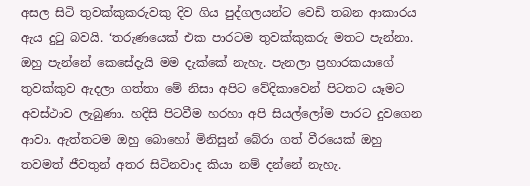අසල සිටි තුවක්කුකරුවකු දිව ගිය පුද්ගලයන්ට වෙඩි තබන ආකාරය ඇය දුටු බවයි. ‘තරුණයෙක් එක පාරටම තුවක්කුකරු මතට පැන්නා. ඔහු පැන්නේ කෙසේදැයි මම දැක්කේ නැහැ. පැනලා ප්‍රහාරකයාගේ තුවක්කුව ඇදලා ගත්තා මේ නිසා අපිට වේදිකාවෙන් පිටතට යෑමට අවස්ථාව ලැබුණා. හදිසි පිටවීම හරහා අපි සියල්ලෝම පාරට දුවගෙන ආවා. ඇත්තටම ඔහු බොහෝ මිනිසුන් බේරා ගත් වීරයෙක් ඔහු තවමත් ජීවතුන් අතර සිටිනවාද කියා නම් දන්නේ නැහැ.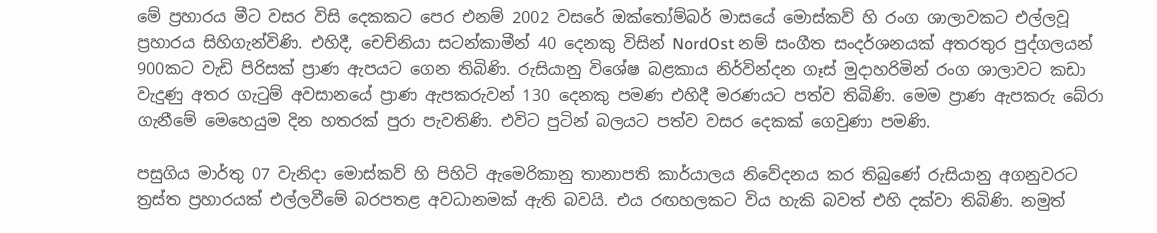මේ ප්‍රහාරය මීට වසර විසි දෙකකට පෙර එනම් 2002 වසරේ ඔක්තෝම්බර් මාසයේ මොස්කව් හි රංග ශාලාවකට එල්ලවූ ප්‍රහාරය සිහිගැන්විණි. එහිදී, චෙච්නියා සටන්කාමීන් 40 දෙනකු විසින් NordOst නම් සංගීත සංදර්ශනයක් අතරතුර පුද්ගලයන් 900කට වැඩි පිරිසක් ප්‍රාණ ඇපයට ගෙන තිබිණි. රුසියානු විශේෂ බළකාය නිර්වින්දන ගෑස් මුදාහරිමින් රංග ශාලාවට කඩා වැදුණු අතර ගැටුම් අවසානයේ ප්‍රාණ ඇපකරුවන් 130 දෙනකු පමණ එහිදී මරණයට පත්ව තිබිණි. මෙම ප්‍රාණ ඇපකරු බේරා ගැනීමේ මෙහෙයුම දින හතරක් පුරා පැවතිණි. එවිට පුටින් බලයට පත්ව වසර දෙකක් ගෙවුණා පමණි.

පසුගිය මාර්තු 07 වැනිදා මොස්කව් හි පිහිටි ඇමෙරිකානු තානාපති කාර්යාලය නිවේදනය කර තිබුණේ රුසියානු අගනුවරට ත්‍රස්ත ප්‍රහාරයක් එල්ලවීමේ බරපතළ අවධානමක් ඇති බවයි. එය රඟහලකට විය හැකි බවත් එහි දක්වා තිබිණි. නමුත්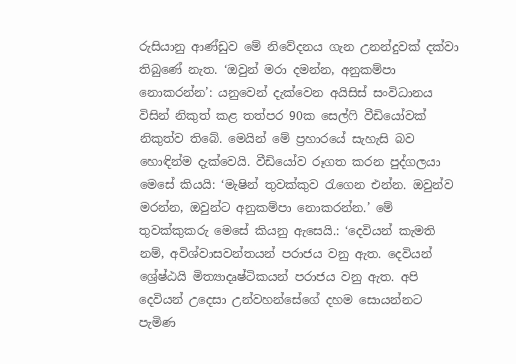රුසියානු ආණ්ඩුව මේ නිවේදනය ගැන උනන්දුවක් දක්වා තිබුණේ නැත. ‘ඔවුන් මරා දමන්න, අනුකම්පා නොකරන්න’: යනුවෙන් දැක්වෙන අයිසිස් සංවිධානය විසින් නිකුත් කළ තත්පර 90ක සෙල්ෆි වීඩියෝවක් නිකුත්ව තිබේ. මෙයින් මේ ප්‍රහාරයේ සැහැසි බව හොඳින්ම දැක්වෙයි. වීඩියෝව රූගත කරන පුද්ගලයා මෙසේ කියයි: ‘මැෂින් තුවක්කුව රැගෙන එන්න. ඔවුන්ව මරන්න, ඔවුන්ට අනුකම්පා නොකරන්න.’ මේ තුවක්කුකරු මෙසේ කියනු ඇසෙයි.: ‘දෙවියන් කැමති නම්, අවිශ්වාසවන්තයන් පරාජය වනු ඇත. දෙවියන් ශ්‍රේෂ්ඨයි මිත්‍යාදෘෂ්ටිකයන් පරාජය වනු ඇත. අපි දෙවියන් උදෙසා උන්වහන්සේගේ දහම සොයන්නට පැමිණ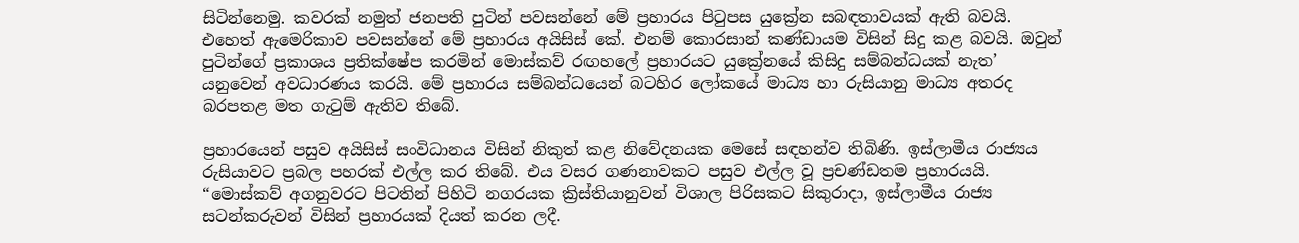සිටින්නෙමු. කවරක් නමුත් ජනපති පුටින් පවසන්නේ මේ ප්‍රහාරය පිටුපස යුක්‍රේන සබඳතාවයක් ඇති බවයි. එහෙත් ඇමෙරිකාව පවසන්නේ මේ ප්‍රහාරය අයිසිස් කේ. එනම් කොරසාන් කණ්ඩායම විසින් සිදු කළ බවයි. ඔවුන් පුටින්ගේ ප්‍රකාශය ප්‍රතික්ෂේප කරමින් මොස්කව් රඟහලේ ප්‍රහාරයට යුක්‍රේනයේ කිසිදු සම්බන්ධයක් නැත’ යනුවෙන් අවධාරණය කරයි. මේ ප්‍රහාරය සම්බන්ධයෙන් බටහිර ලෝකයේ මාධ්‍ය හා රුසියානු මාධ්‍ය අතරද බරපතළ මත ගැටුම් ඇතිව තිබේ.

ප්‍රහාරයෙන් පසුව අයිසිස් සංවිධානය විසින් නිකුත් කළ නිවේදනයක මෙසේ සඳහන්ව තිබිණි. ඉස්ලාමීය රාජ්‍යය රුසියාවට ප්‍රබල පහරක් එල්ල කර තිබේ. එය වසර ගණනාවකට පසුව එල්ල වූ ප්‍රචණ්ඩතම ප්‍රහාරයයි. “මොස්කව් අගනුවරට පිටතින් පිහිටි නගරයක ක්‍රිස්තියානුවන් විශාල පිරිසකට සිකුරාදා, ඉස්ලාමීය රාජ්‍ය සටන්කරුවන් විසින් ප්‍රහාරයක් දියත් කරන ලදී.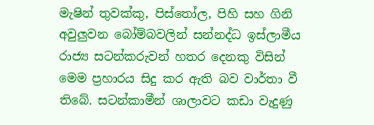මැෂින් තුවක්කු, පිස්තෝල, පිහි සහ ගිනි අවුලුවන බෝම්බවලින් සන්නද්ධ ඉස්ලාමීය රාජ්‍ය සටන්කරුවන් හතර දෙනකු විසින් මෙම ප්‍රහාරය සිදු කර ඇති බව වාර්තා වී තිබේ. සටන්කාමීන් ශාලාවට කඩා වැදුණු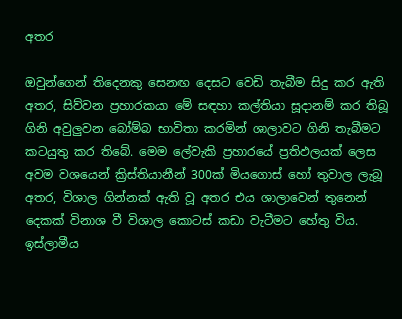අතර

ඔවුන්ගෙන් තිදෙනකු සෙනඟ දෙසට වෙඩි තැබීම සිදු කර ඇති අතර, සිව්වන ප්‍රහාරකයා මේ සඳහා කල්තියා සූදානම් කර තිබූ ගිනි අවුලුවන බෝම්බ භාවිතා කරමින් ශාලාවට ගිනි තැබීමට කටයුතු කර තිබේ. මෙම ලේවැකි ප්‍රහාරයේ ප්‍රතිඵලයක් ලෙස අවම වශයෙන් ක්‍රිස්තියානීන් 300ක් මියගොස් හෝ තුවාල ලැබූ අතර, විශාල ගින්නක් ඇති වූ අතර එය ශාලාවෙන් තුනෙන් දෙකක් විනාශ වී විශාල කොටස් කඩා වැටීමට හේතු විය. ඉස්ලාමීය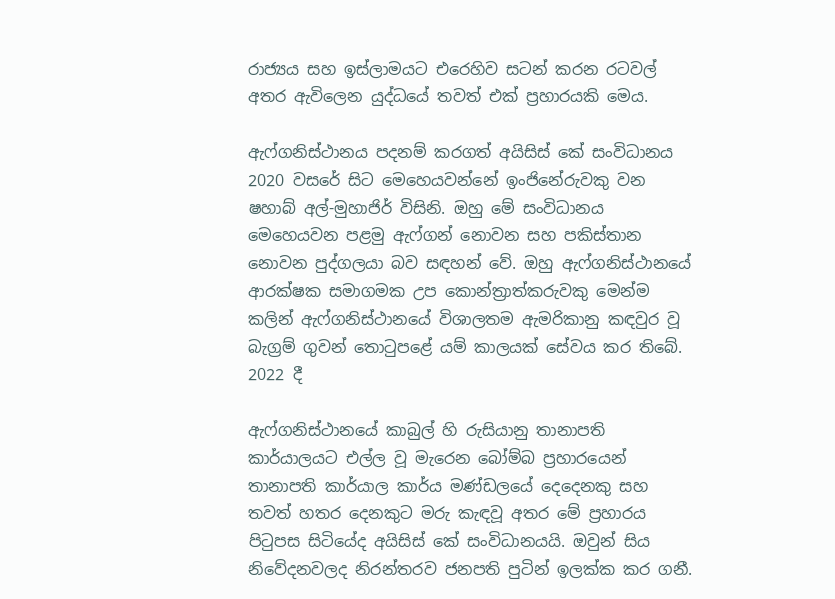රාජ්‍යය සහ ඉස්ලාමයට එරෙහිව සටන් කරන රටවල් අතර ඇවිලෙන යුද්ධයේ තවත් එක් ප්‍රහාරයකි මෙය.

ඇෆ්ගනිස්ථානය පදනම් කරගත් අයිසිස් කේ සංවිධානය 2020 වසරේ සිට මෙහෙයවන්නේ ඉංජිනේරුවකු වන ෂහාබ් අල්-මුහාජිර් විසිනි. ඔහු මේ සංවිධානය මෙහෙයවන පළමු ඇෆ්ගන් නොවන සහ පකිස්තාන නොවන පුද්ගලයා බව සඳහන් වේ. ඔහු ඇෆ්ගනිස්ථානයේ ආරක්ෂක සමාගමක උප කොන්ත්‍රාත්කරුවකු මෙන්ම කලින් ඇෆ්ගනිස්ථානයේ විශාලතම ඇමරිකානු කඳවුර වූ බැග්‍රම් ගුවන් තොටුපළේ යම් කාලයක් සේවය කර තිබේ. 2022 දී

ඇෆ්ගනිස්ථානයේ කාබුල් හි රුසියානු තානාපති කාර්යාලයට එල්ල වූ මැරෙන බෝම්බ ප්‍රහාරයෙන් තානාපති කාර්යාල කාර්ය මණ්ඩලයේ දෙදෙනකු සහ තවත් හතර දෙනකුට මරු කැඳවූ අතර මේ ප්‍රහාරය පිටුපස සිටියේද අයිසිස් කේ සංවිධානයයි. ඔවුන් සිය නිවේදනවලද නිරන්තරව ජනපති පුටින් ඉලක්ක කර ගනී.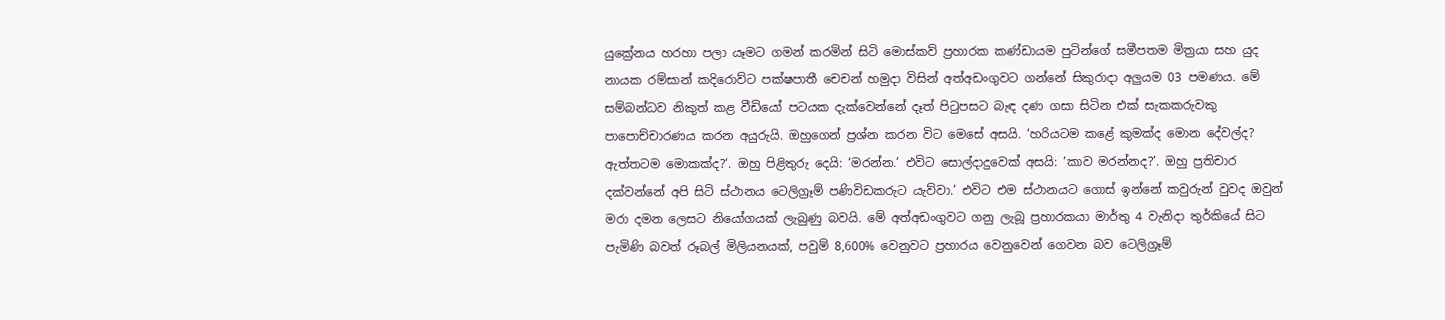යුක්‍රේනය හරහා පලා යෑමට ගමන් කරමින් සිටි මොස්කව් ප්‍රහාරක කණ්ඩායම පුටින්ගේ සමීපතම මිත්‍රයා සහ යුද නායක රම්සාන් කදිරොව්ට පක්ෂපාතී චෙචන් හමුදා විසින් අත්අඩංගුවට ගන්නේ සිකුරාදා අලුයම 03 පමණය. මේ සම්බන්ධව නිකුත් කළ වීඩියෝ පටයක දැක්වෙන්නේ දෑත් පිටුපසට බැඳ දණ ගසා සිටින එක් සැකකරුවකු පාපොච්චාරණය කරන අයුරුයි. ඔහුගෙන් ප්‍රශ්න කරන විට මෙසේ අසයි. ‘හරියටම කළේ කුමක්ද මොන දේවල්ද? ඇත්තටම මොකක්ද?‘. ඔහු පිළිතුරු දෙයි: ‘මරන්න.’ එවිට සොල්දාදුවෙක් අසයි: ‘කාව මරන්නද?’. ඔහු ප්‍රතිචාර දක්වන්නේ අපි සිටි ස්ථානය ටෙලිග්‍රෑම් පණිවිඩකරුට යැව්වා.’ එවිට එම ස්ථානයට ගොස් ඉන්නේ කවුරුන් වුවද ඔවුන් මරා දමන ලෙසට නියෝගයක් ලැබුණු බවයි. මේ අත්අඩංගුවට ගනු ලැබූ ප්‍රහාරකයා මාර්තු 4 වැනිදා තුර්කියේ සිට පැමිණි බවත් රූබල් මිලියනයක්, පවුම් 8,600% වෙනුවට ප්‍රහාරය වෙනුවෙන් ගෙවන බව ටෙලිග්‍රෑම්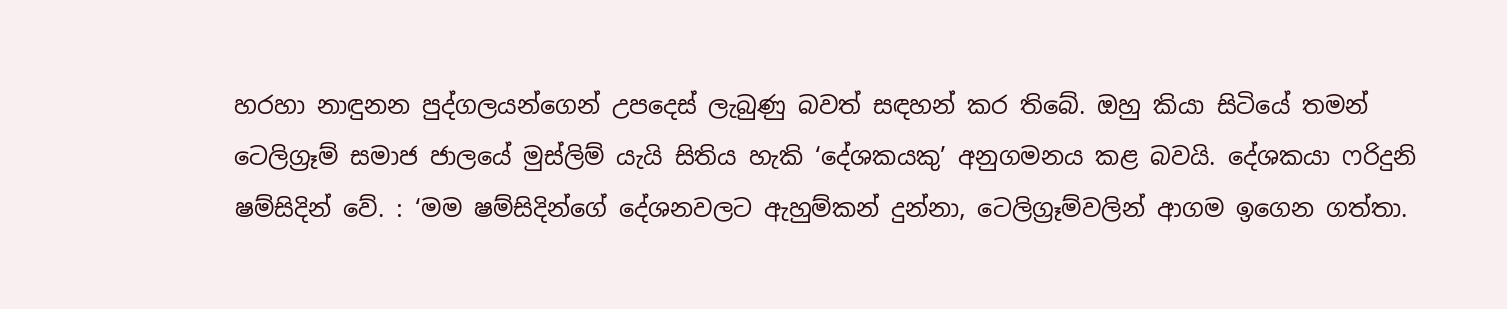හරහා නාඳුනන පුද්ගලයන්ගෙන් උපදෙස් ලැබුණු බවත් සඳහන් කර තිබේ. ඔහු කියා සිටියේ තමන් ටෙලිග්‍රෑම් සමාජ ජාලයේ මුස්ලිම් යැයි සිතිය හැකි ‘දේශකයකු’ අනුගමනය කළ බවයි. දේශකයා ෆරිදුනි ෂම්සිදින් වේ. : ‘මම ෂම්සිදින්ගේ දේශනවලට ඇහුම්කන් දුන්නා, ටෙලිග්‍රෑම්වලින් ආගම ඉගෙන ගත්තා.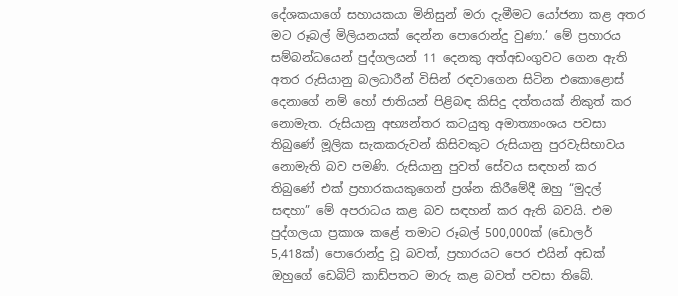දේශකයාගේ සහායකයා මිනිසුන් මරා දැමීමට යෝජනා කළ අතර මට රූබල් මිලියනයක් දෙන්න පොරොන්දු වුණා.’ මේ ප්‍රහාරය සම්බන්ධයෙන් පුද්ගලයන් 11 දෙනකු අත්අඩංගුවට ගෙන ඇති අතර රුසියානු බලධාරීන් විසින් රඳවාගෙන සිටින එකොළොස් දෙනාගේ නම් හෝ ජාතියන් පිළිබඳ කිසිදු දත්තයක් නිකුත් කර නොමැත. රුසියානු අභ්‍යන්තර කටයුතු අමාත්‍යාංශය පවසා තිබුණේ මූලික සැකකරුවන් කිසිවකුට රුසියානු පුරවැසිභාවය නොමැති බව පමණි. රුසියානු පුවත් සේවය සඳහන් කර තිබුණේ එක් ප්‍රහාරකයකුගෙන් ප්‍රශ්න කිරීමේදී ඔහු “මුදල් සඳහා” මේ අපරාධය කළ බව සඳහන් කර ඇති බවයි. එම පුද්ගලයා ප්‍රකාශ කළේ තමාට රූබල් 500,000ක් (ඩොලර් 5,418ක්) පොරොන්දු වූ බවත්, ප්‍රහාරයට පෙර එයින් අඩක් ඔහුගේ ඩෙබිට් කාඩ්පතට මාරු කළ බවත් පවසා තිබේ.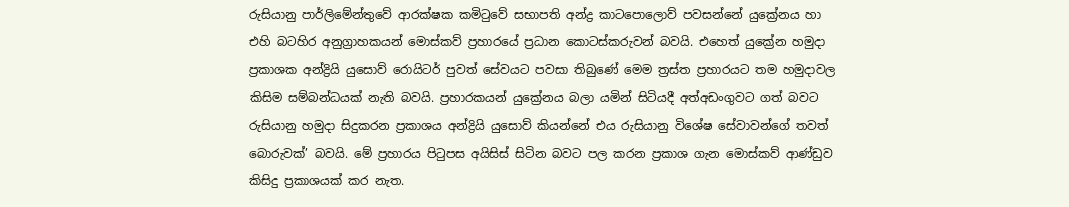රුසියානු පාර්ලිමේන්තුවේ ආරක්ෂක කමිටුවේ සභාපති අන්ද්‍ර කාටපොලොව් පවසන්නේ යුක්‍රේනය හා එහි බටහිර අනුග්‍රාහකයන් මොස්කව් ප්‍රහාරයේ ප්‍රධාන කොටස්කරුවන් බවයි. එහෙත් යුක්‍රේන හමුදා ප්‍රකාශක අන්ද්‍රියි යුසොව් රොයිටර් පුවත් සේවයට පවසා තිබුණේ මෙම ත්‍රස්ත ප්‍රහාරයට තම හමුදාවල කිසිම සම්බන්ධයක් නැති බවයි. ප්‍රහාරකයන් යුක්‍රේනය බලා යමින් සිටියදී අත්අඩංගුවට ගත් බවට රුසියානු හමුදා සිදුකරන ප්‍රකාශය අන්ද්‍රියි යුසොව් කියන්නේ එය රුසියානු විශේෂ සේවාවන්ගේ තවත් බොරුවක්’ බවයි. මේ ප්‍රහාරය පිටුපස අයිසිස් සිටින බවට පල කරන ප්‍රකාශ ගැන මොස්කව් ආණ්ඩුව කිසිදු ප්‍රකාශයක් කර නැත.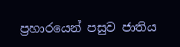ප්‍රහාරයෙන් පසුව ජාතිය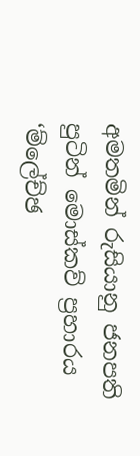අමතමින් රුසියානු ජනපති පුටින් මොස්කව් ප්‍රහාරය ‘ම්ලේච්ඡ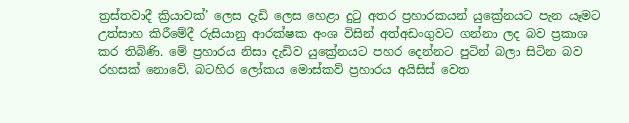ත්‍රස්තවාදී ක්‍රියාවක්’ ලෙස දැඩි ලෙස හෙළා දුටු අතර ප්‍රහාරකයන් යුක්‍රේනයට පැන යෑමට උත්සාහ කිරීමේදී රුසියානු ආරක්ෂක අංශ විසින් අත්අඩංගුවට ගන්නා ලද බව ප්‍රකාශ කර තිබිණි. මේ ප්‍රහාරය නිසා දැඩිව යුක්‍රේනයට පහර දෙන්නට පුටින් බලා සිටින බව රහසක් නොවේ. බටහිර ලෝකය මොස්කව් ප්‍රහාරය අයිසිස් වෙත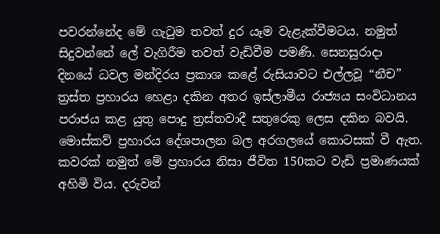පවරන්නේද මේ ගැටුම තවත් දුර යෑම වැළැක්වීමටය. නමුත් සිදුවන්නේ ලේ වැගිරීම තවත් වැඩිවීම පමණි. සෙනසුරාදා දිනයේ ධවල මන්දිරය ප්‍රකාශ කළේ රුසියාවට එල්ලවූ “නීච” ත්‍රස්ත ප්‍රහාරය හෙළා දකින අතර ඉස්ලාමීය රාජ්‍යය සංවිධානය පරාජය කළ යුතු පොදු ත්‍රස්තවාදී සතුරෙකු ලෙස දකින බවයි. මොස්කව් ප්‍රහාරය දේශපාලන බල අරගලයේ කොටසක් වී ඇත. කවරක් නමුත් මේ ප්‍රහාරය නිසා ජීවිත 150කට වැඩි ප්‍රමාණයක් අහිමි විය. දරුවන්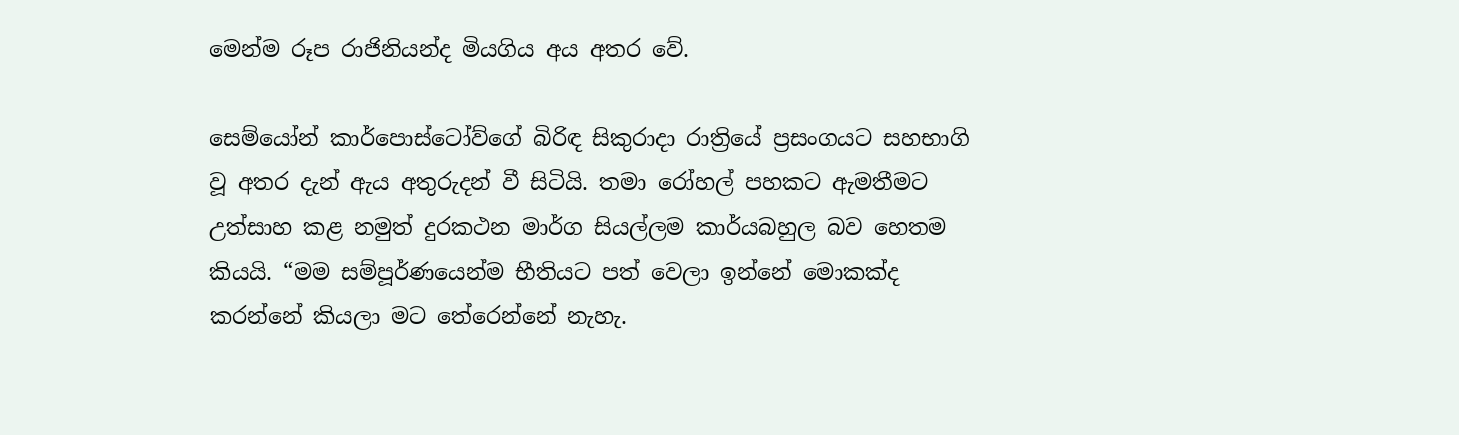මෙන්ම රූප රාජිනියන්ද මියගිය අය අතර වේ.

සෙම්යෝන් කාර්පොස්ටෝව්ගේ බිරිඳ සිකුරාදා රාත්‍රියේ ප්‍රසංගයට සහභාගි වූ අතර දැන් ඇය අතුරුදන් වී සිටියි. තමා රෝහල් පහකට ඇමතීමට උත්සාහ කළ නමුත් දුරකථන මාර්ග සියල්ලම කාර්යබහුල බව හෙතම කියයි. “මම සම්පූර්ණයෙන්ම භීතියට පත් වෙලා ඉන්නේ මොකක්ද කරන්නේ කියලා මට තේරෙන්නේ නැහැ.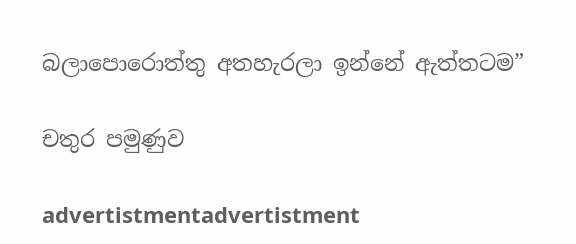බලාපොරොත්තු අතහැරලා ඉන්නේ ඇත්තටම”

චතුර පමුණුව

advertistmentadvertistment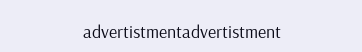advertistmentadvertistment